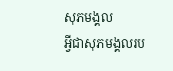សុភមង្គល
អ្វីជាសុភមង្គលរប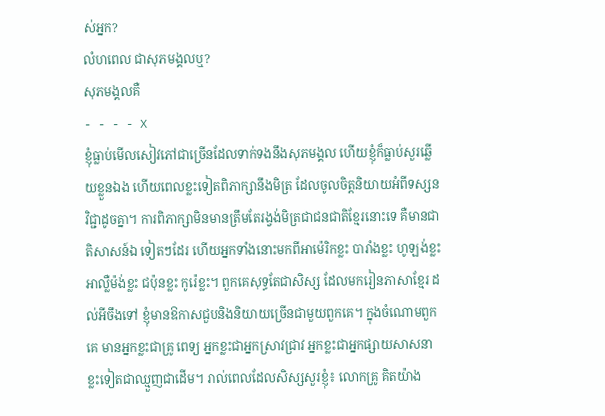ស់អ្នក?
លំហពេល ជាសុភមង្គលឬ?
សុភមង្គលគឺ
- - - - X
ខ្ញុំធ្លាប់មើលសៀវភៅជាច្រើនដែលទាក់ទងនឹងសុភមង្គល ហើយខ្ញុំក៏ធ្លាប់សួរឆ្លើយខ្លួនឯង ហើយពេលខ្លះទៀតពិភាក្សានឹងមិត្រ ដែលចូលចិត្តនិយាយអំពីទស្សនវិជ្ជាដូចគ្នា។ ការពិភាក្សាមិនមានត្រឹមតែរង្វង់មិត្រជាជនជាតិខ្មែរនោះទេ គឺមានជាតិសាសន៍ឯ ទៀតៗដែរ ហើយអ្នកទាំងនោះមកពីអាម៉េរិកខ្លះ បារាំងខ្លះ ហូឡង់ខ្លះ អាល្លឺម៉ង់ខ្លះ ជប៉ុនខ្លះ កូរ៉េខ្លះ។ ពួកគេសុទ្ធតែជាសិស្ស ដែលមករៀនភាសាខ្មែរ ដល់អីចឹងទៅ ខ្ញុំមានឱកាសជួបនិងនិយាយច្រើនជាមួយពួកគេ។ ក្នុងចំណោមពួកគេ មានអ្នកខ្លះជាគ្រូ ពេទ្យ អ្នកខ្លះជាអ្នកស្រាវជ្រាវ អ្នកខ្លះជាអ្នកផ្សាយសាសនា ខ្លះទៀតជាឈ្មួញជាដើម។ រាល់ពេលដែលសិស្សសួរខ្ញុំ៖ លោកគ្រូ គិតយ៉ាង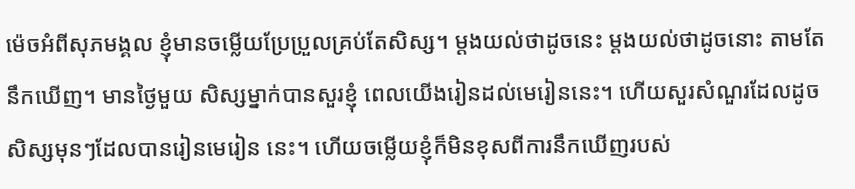ម៉េចអំពីសុភមង្គល ខ្ញុំមានចម្លើយប្រែប្រួលគ្រប់តែសិស្ស។ ម្ដងយល់ថាដូចនេះ ម្ដងយល់ថាដូចនោះ តាមតែនឹកឃើញ។ មានថ្ងៃមួយ សិស្សម្នាក់បានសួរខ្ញុំ ពេលយើងរៀនដល់មេរៀននេះ។ ហើយសួរសំណួរដែលដូចសិស្សមុនៗដែលបានរៀនមេរៀន នេះ។ ហើយចម្លើយខ្ញុំក៏មិនខុសពីការនឹកឃើញរបស់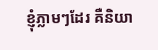ខ្ញុំភ្លាមៗដែរ គឺនិយា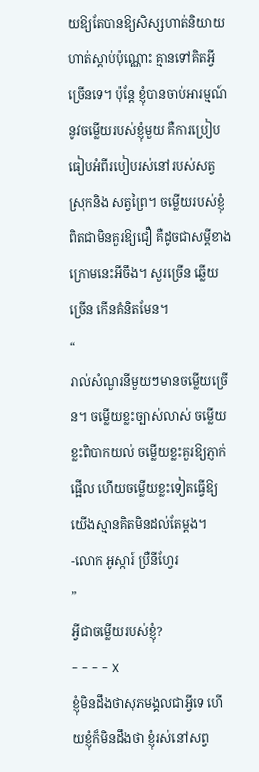យឱ្យតែបានឱ្យសិស្សហាត់និយាយ ហាត់ស្ដាប់ប៉ុណ្ណោះ គ្មានទៅគិតអ្វីច្រើនទេ។ ប៉ុន្តែ ខ្ញុំបានចាប់អារម្មណ៍នូវចម្លើយរបស់ខ្ញុំមួយ គឺការប្រៀបធៀបអំពីរបៀបរស់នៅរបស់សត្វស្រុកនិង សត្វព្រៃ។ ចម្លើយរបស់ខ្ញុំ ពិតជាមិនគួរឱ្យជឿ គឺដូចជាសម្ដីខាងក្រោមនេះអីចឹង។ សួរច្រើន ឆ្លើយច្រើន កើនគំនិតមែន។
“
រាល់សំណួរនីមួយៗមានចម្លើយច្រើន។ ចម្លើយខ្លះច្បាស់លាស់ ចម្លើយខ្លះពិបាកយល់ ចម្លើយខ្លះគួរឱ្យភ្ញាក់ផ្អើល ហើយចម្លើយខ្លះទៀតធ្វើឱ្យយើងស្មានគិតមិនដល់តែម្ដង។
-លោក អូស្ការ៍ ប្រឺនីហ្វែរ
”
អ្វីជាចម្លើយរបស់ខ្ញុំ?
- - - - X
ខ្ញុំមិនដឹងថាសុភមង្គលជាអ្វីទេ ហើយខ្ញុំក៏មិនដឹងថា ខ្ញុំរស់នៅសព្វ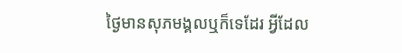ថ្ងៃមានសុភមង្គលឬក៏ទេដែរ អ្វីដែល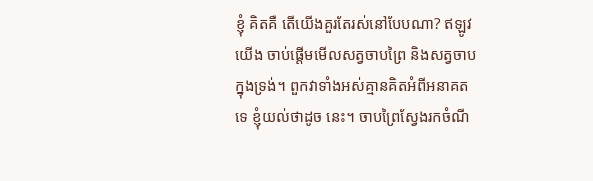ខ្ញុំ គិតគឺ តើយើងគួរតែរស់នៅបែបណា? ឥឡូវ យើង ចាប់ផ្ដើមមើលសត្វចាបព្រៃ និងសត្វចាបក្នុងទ្រង់។ ពួកវាទាំងអស់គ្មានគិតអំពីអនាគតទេ ខ្ញុំយល់ថាដូច នេះ។ ចាបព្រៃស្វែងរកចំណី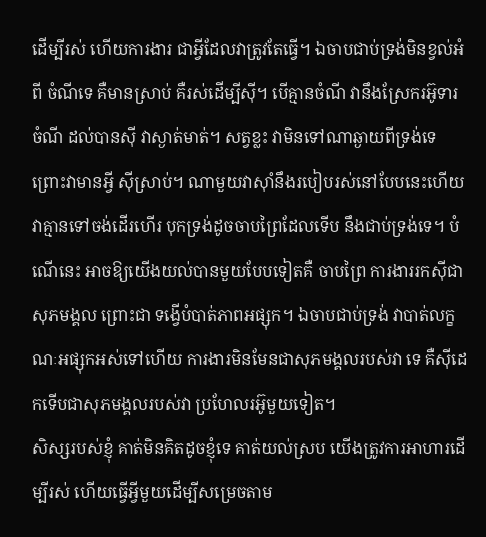ដើម្បីរស់ ហើយការងារ ជាអ្វីដែលវាត្រូវតែធ្វើ។ ឯចាបជាប់ទ្រង់មិនខ្វល់អំពី ចំណីទេ គឺមានស្រាប់ គឺរស់ដើម្បីស៊ី។ បើគ្មានចំណី វានឹងស្រែករអ៊ូទារចំណី ដល់បានស៊ី វាស្ងាត់មាត់។ សត្វខ្លះ វាមិនទៅណាឆ្ងាយពីទ្រង់ទេ ព្រោះវាមានអ្វី ស៊ីស្រាប់។ ណាមួយវាស៊ាំនឹងរបៀបរស់នៅបែបនេះហើយ វាគ្មានទៅចង់ដើរហើរ បុកទ្រង់ដូចចាបព្រៃដែលទើប នឹងជាប់ទ្រង់ទេ។ បំណើនេះ អាចឱ្យយើងយល់បានមួយបែបទៀតគឺ ចាបព្រៃ ការងាររកស៊ីជាសុភមង្គល ព្រោះជា ទង្វើបំបាត់ភាពអផ្សុក។ ឯចាបជាប់ទ្រង់ វាបាត់លក្ខណៈអផ្សុកអស់ទៅហើយ ការងារមិនមែនជាសុភមង្គលរបស់វា ទេ គឺស៊ីដេកទើបជាសុភមង្គលរបស់វា ប្រហែលរអ៊ូមួយទៀត។
សិស្សរបស់ខ្ញុំ គាត់មិនគិតដូចខ្ញុំទេ គាត់យល់ស្រប យើងត្រូវការអាហារដើម្បីរស់ ហើយធ្វើអ្វីមួយដើម្បីសម្រេចតាម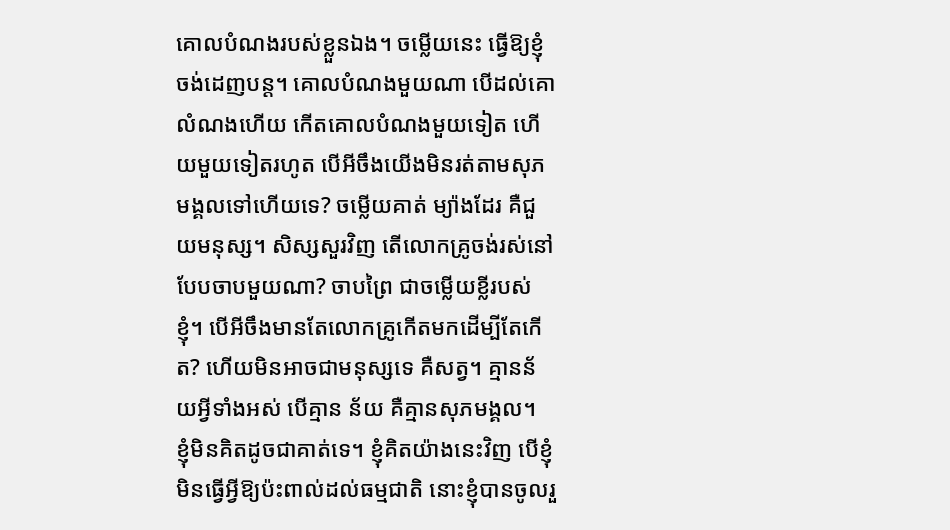គោលបំណងរបស់ខ្លួនឯង។ ចម្លើយនេះ ធ្វើឱ្យខ្ញុំចង់ដេញបន្ត។ គោលបំណងមួយណា បើដល់គោលំណងហើយ កើតគោលបំណងមួយទៀត ហើយមួយទៀតរហូត បើអីចឹងយើងមិនរត់តាមសុភមង្គលទៅហើយទេ? ចម្លើយគាត់ ម្យ៉ាងដែរ គឺជួយមនុស្ស។ សិស្សសួរវិញ តើលោកគ្រូចង់រស់នៅបែបចាបមួយណា? ចាបព្រៃ ជាចម្លើយខ្លីរបស់ខ្ញុំ។ បើអីចឹងមានតែលោកគ្រូកើតមកដើម្បីតែកើត? ហើយមិនអាចជាមនុស្សទេ គឺសត្វ។ គ្មានន័យអ្វីទាំងអស់ បើគ្មាន ន័យ គឺគ្មានសុភមង្គល។
ខ្ញុំមិនគិតដូចជាគាត់ទេ។ ខ្ញុំគិតយ៉ាងនេះវិញ បើខ្ញុំមិនធ្វើអ្វីឱ្យប៉ះពាល់ដល់ធម្មជាតិ នោះខ្ញុំបានចូលរួ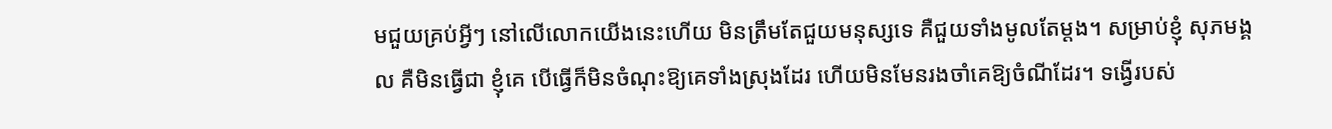មជួយគ្រប់អ្វីៗ នៅលើលោកយើងនេះហើយ មិនត្រឹមតែជួយមនុស្សទេ គឺជួយទាំងមូលតែម្ដង។ សម្រាប់ខ្ញុំ សុភមង្គល គឺមិនធ្វើជា ខ្ញុំគេ បើធ្វើក៏មិនចំណុះឱ្យគេទាំងស្រុងដែរ ហើយមិនមែនរងចាំគេឱ្យចំណីដែរ។ ទង្វើរបស់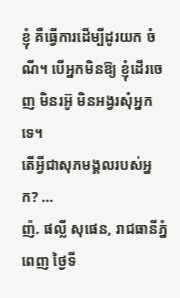ខ្ញុំ គឺធ្វើការដើម្បីដូរយក ចំណី។ បើអ្នកមិនឱ្យ ខ្ញុំដើរចេញ មិនរអ៊ូ មិនអង្វរសុំអ្នកទេ។
តើអ្វីជាសុភមង្គលរបស់អ្នក? …
ញ៉. ផល្លី សុផេន, រាជធានីភ្នំពេញ ថ្ងៃទី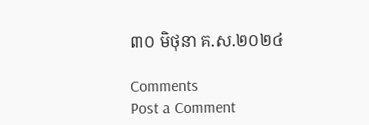៣០ មិថុនា គ.ស.២០២៤

Comments
Post a Comment